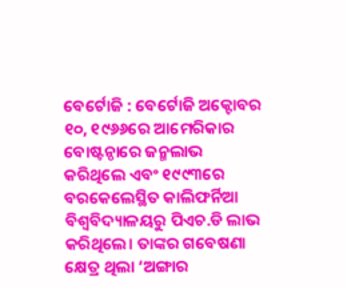ବେର୍ଟୋଜି : ବେର୍ଟୋଜି ଅକ୍ଟୋବର ୧୦, ୧୯୬୬ରେ ଆମେରିକାର ବୋଷ୍ଟନ୍ଠାରେ ଜନ୍ମଲାଭ କରିଥିଲେ ଏବଂ ୧୯୯୩ରେ ବରକେଲେସ୍ଥିତ କାଲିଫର୍ନିଆ ବିଶ୍ୱବିଦ୍ୟାଳୟରୁ ପିଏଚ.ଡି ଲାଭ କରିଥିଲେ। ତାଙ୍କର ଗବେଷଣା କ୍ଷେତ୍ର ଥିଲା ‘ଅଙ୍ଗାର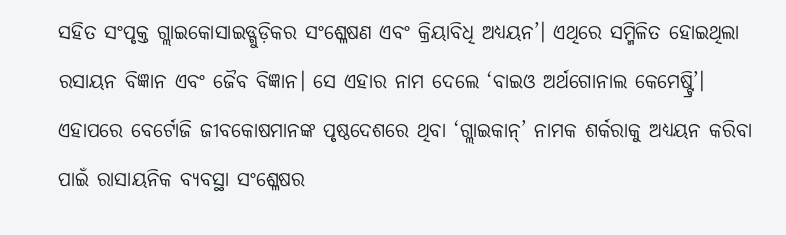ସହିତ ସଂପୃକ୍ତ ଗ୍ଲାଇକୋସାଇଡ୍ଗୁଡ଼ିକର ସଂଶ୍ଳେଷଣ ଏବଂ କ୍ରିୟାବିଧି ଅଧ୍ୟୟନ’। ଏଥିରେ ସମ୍ମିଳିତ ହୋଇଥିଲା ରସାୟନ ବିଜ୍ଞାନ ଏବଂ ଜୈବ ବିଜ୍ଞାନ। ସେ ଏହାର ନାମ ଦେଲେ ‘ବାଇଓ ଅର୍ଥଗୋନାଲ କେମେଷ୍ଟ୍ରି’।
ଏହାପରେ ବେର୍ଟୋଜି ଜୀବକୋଷମାନଙ୍କ ପୃଷ୍ଠଦେଶରେ ଥିବା ‘ଗ୍ଲାଇକାନ୍’ ନାମକ ଶର୍କରାକୁ ଅଧ୍ୟୟନ କରିବା ପାଇଁ ରାସାୟନିକ ବ୍ୟବସ୍ଥା ସଂଶ୍ଳେଷର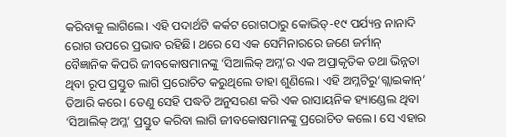କରିବାକୁ ଲାଗିଲେ। ଏହି ପଦାର୍ଥଟି କର୍କଟ ରୋଗଠାରୁ କୋଭିଡ୍-୧୯ ପର୍ଯ୍ୟନ୍ତ ନାନାଦି ରୋଗ ଉପରେ ପ୍ରଭାବ ରହିଛି। ଥରେ ସେ ଏକ ସେମିନାରରେ ଜଣେ ଜର୍ମାନ୍ ବୈଜ୍ଞାନିକ କିପରି ଜୀବକୋଷମାନଙ୍କୁ ‘ସିଆଲିକ୍ ଅମ୍ଳ’ର ଏକ ଅପ୍ରାକୃତିକ ତଥା ଭିନ୍ନତା ଥିବା ରୂପ ପ୍ରସ୍ତୁତ ଲାଗି ପ୍ରରୋଚିତ କରୁଥିଲେ ତାହା ଶୁଣିଲେ। ଏହି ଅମ୍ଳଟିରୁ‘ଗ୍ଲାଇକାନ୍’ ତିଆରି କରେ। ତେଣୁ ସେହି ପଦ୍ଧତି ଅନୁସରଣ କରି ଏକ ରାସାୟନିକ ହ୍ୟାଣ୍ଡେଲ ଥିବା ‘ସିଆଲିକ୍ ଅମ୍ଳ’ ପ୍ରସ୍ତୁତ କରିବା ଲାଗି ଜୀବକୋଷମାନଙ୍କୁ ପ୍ରରୋଚିତ କଲେ। ସେ ଏହାର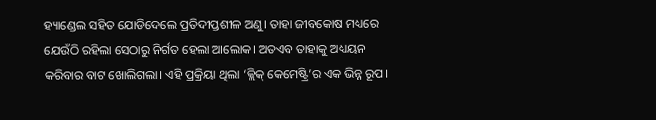ହ୍ୟାଣ୍ଡେଲ ସହିତ ଯୋଡିଦେଲେ ପ୍ରତିଦୀପ୍ତଶୀଳ ଅଣୁ। ତାହା ଜୀବକୋଷ ମଧ୍ୟରେ ଯେଉଁଠି ରହିଲା ସେଠାରୁ ନିର୍ଗତ ହେଲା ଆଲୋକ। ଅତଏବ ତାହାକୁ ଅଧ୍ୟୟନ କରିବାର ବାଟ ଖୋଲିଗଲା। ଏହି ପ୍ରକ୍ରିୟା ଥିଲା ‘କ୍ଲିକ୍ କେମେଷ୍ଟ୍ରି’ର ଏକ ଭିନ୍ନ ରୂପ।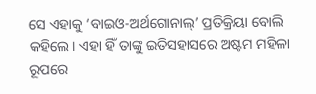ସେ ଏହାକୁ ‘ବାଇଓ-ଅର୍ଥଗୋନାଲ୍’ ପ୍ରତିକ୍ରିୟା ବୋଲି କହିଲେ। ଏହା ହିଁ ତାଙ୍କୁ ଇତିସହାସରେ ଅଷ୍ଟମ ମହିଳା ରୂପରେ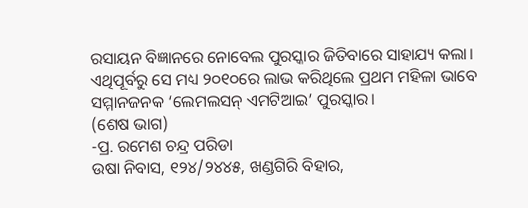ରସାୟନ ବିଜ୍ଞାନରେ ନୋବେଲ ପୁରସ୍କାର ଜିତିବାରେ ସାହାଯ୍ୟ କଲା। ଏଥିପୂର୍ବରୁ ସେ ମଧ୍ୟ ୨୦୧୦ରେ ଲାଭ କରିଥିଲେ ପ୍ରଥମ ମହିଳା ଭାବେ ସମ୍ମାନଜନକ ‘ଲେମଲସନ୍ ଏମଟିଆଇ’ ପୁରସ୍କାର।
(ଶେଷ ଭାଗ)
-ପ୍ର. ରମେଶ ଚନ୍ଦ୍ର ପରିଡା
ଉଷା ନିବାସ, ୧୨୪/୨୪୪୫, ଖଣ୍ଡଗିରି ବିହାର,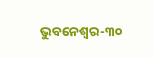ଭୁବନେଶ୍ୱର-୩୦